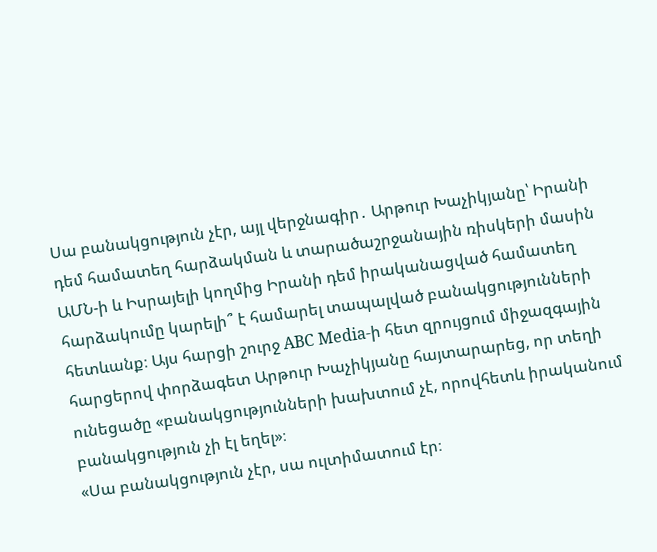Սա բանակցություն չէր, այլ վերջնագիր․ Արթուր Խաչիկյանը՝ Իրանի դեմ համատեղ հարձակման և տարածաշրջանային ռիսկերի մասին
ԱՄՆ-ի և Իսրայելի կողմից Իրանի դեմ իրականացված համատեղ հարձակումը կարելի՞ է համարել տապալված բանակցությունների հետևանք։ Այս հարցի շուրջ ABC Media-ի հետ զրույցում միջազգային հարցերով փորձագետ Արթուր Խաչիկյանը հայտարարեց, որ տեղի ունեցածը «բանակցությունների խախտում չէ, որովհետև իրականում բանակցություն չի էլ եղել»։
«Սա բանակցություն չէր, սա ուլտիմատում էր։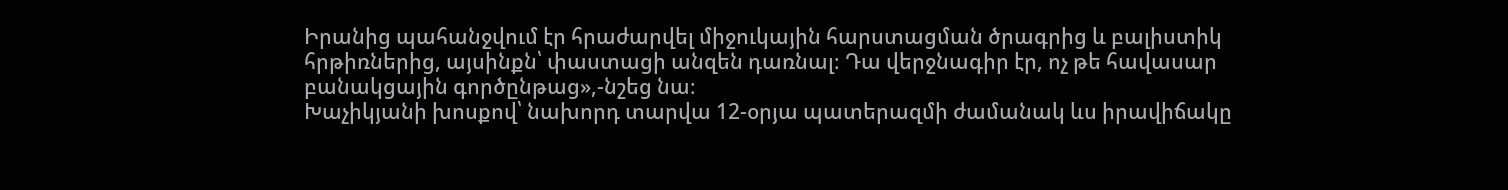Իրանից պահանջվում էր հրաժարվել միջուկային հարստացման ծրագրից և բալիստիկ հրթիռներից, այսինքն՝ փաստացի անզեն դառնալ։ Դա վերջնագիր էր, ոչ թե հավասար բանակցային գործընթաց»,-նշեց նա։
Խաչիկյանի խոսքով՝ նախորդ տարվա 12-օրյա պատերազմի ժամանակ ևս իրավիճակը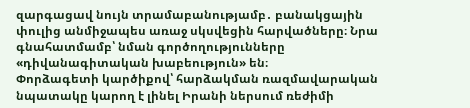զարգացավ նույն տրամաբանությամբ․ բանակցային փուլից անմիջապես առաջ սկսվեցին հարվածները։ Նրա գնահատմամբ՝ նման գործողությունները «դիվանագիտական խաբեություն» են։
Փորձագետի կարծիքով՝ հարձակման ռազմավարական նպատակը կարող է լինել Իրանի ներսում ռեժիմի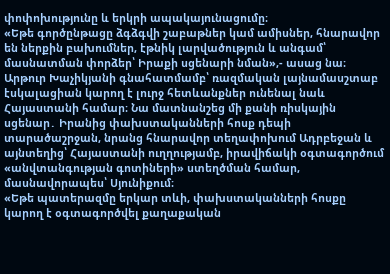փոփոխությունը և երկրի ապակայունացումը։
«Եթե գործընթացը ձգձգվի շաբաթներ կամ ամիսներ, հնարավոր են ներքին բախումներ, էթնիկ լարվածություն և անգամ՝ մասնատման փորձեր՝ Իրաքի սցենարի նման»,- ասաց նա։
Արթուր Խաչիկյանի գնահատմամբ՝ ռազմական լայնամասշտաբ էսկալացիան կարող է լուրջ հետևանքներ ունենալ նաև Հայաստանի համար։ Նա մատնանշեց մի քանի ռիսկային սցենար․ Իրանից փախստականների հոսք դեպի տարածաշրջան, նրանց հնարավոր տեղափոխում Ադրբեջան և այնտեղից՝ Հայաստանի ուղղությամբ, իրավիճակի օգտագործում «անվտանգության գոտիների» ստեղծման համար, մասնավորապես՝ Սյունիքում։
«Եթե պատերազմը երկար տևի, փախստականների հոսքը կարող է օգտագործվել քաղաքական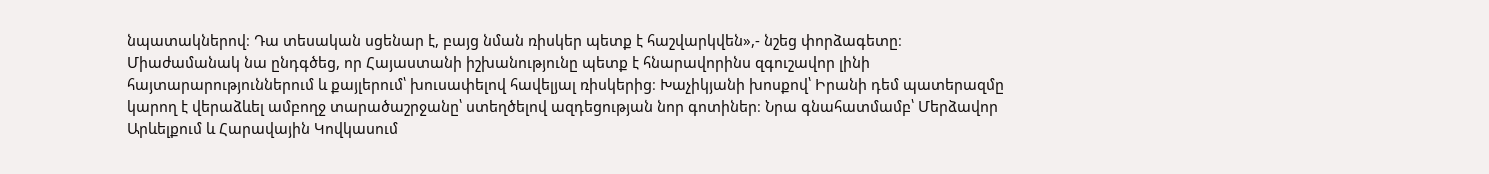նպատակներով։ Դա տեսական սցենար է, բայց նման ռիսկեր պետք է հաշվարկվեն»,- նշեց փորձագետը։
Միաժամանակ նա ընդգծեց, որ Հայաստանի իշխանությունը պետք է հնարավորինս զգուշավոր լինի հայտարարություններում և քայլերում՝ խուսափելով հավելյալ ռիսկերից։ Խաչիկյանի խոսքով՝ Իրանի դեմ պատերազմը կարող է վերաձևել ամբողջ տարածաշրջանը՝ ստեղծելով ազդեցության նոր գոտիներ։ Նրա գնահատմամբ՝ Մերձավոր Արևելքում և Հարավային Կովկասում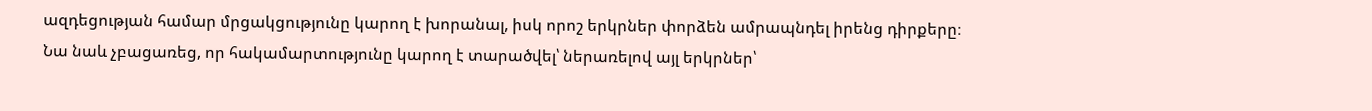ազդեցության համար մրցակցությունը կարող է խորանալ, իսկ որոշ երկրներ փորձեն ամրապնդել իրենց դիրքերը։
Նա նաև չբացառեց, որ հակամարտությունը կարող է տարածվել՝ ներառելով այլ երկրներ՝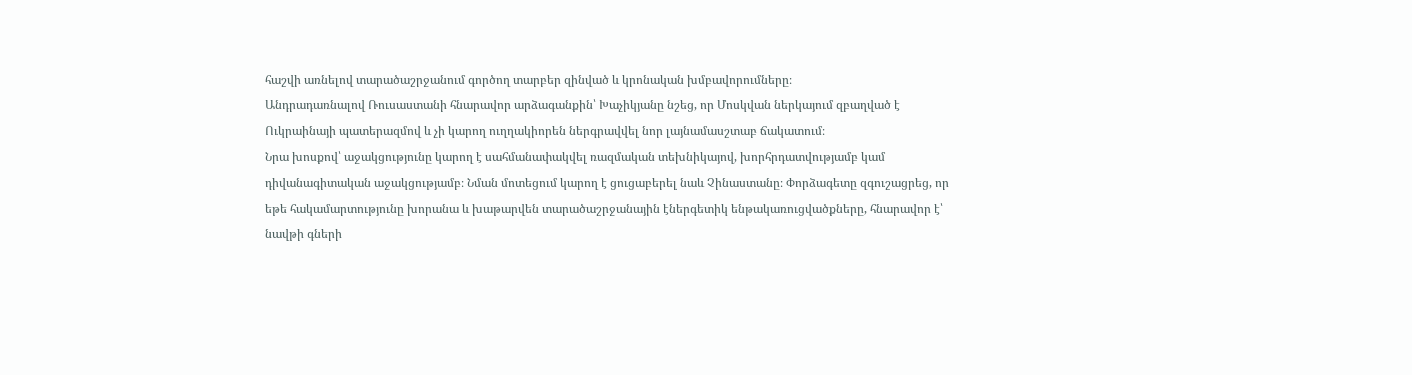հաշվի առնելով տարածաշրջանում գործող տարբեր զինված և կրոնական խմբավորումները։
Անդրադառնալով Ռուսաստանի հնարավոր արձագանքին՝ Խաչիկյանը նշեց, որ Մոսկվան ներկայում զբաղված է Ուկրաինայի պատերազմով և չի կարող ուղղակիորեն ներգրավվել նոր լայնամասշտաբ ճակատում։
Նրա խոսքով՝ աջակցությունը կարող է սահմանափակվել ռազմական տեխնիկայով, խորհրդատվությամբ կամ դիվանագիտական աջակցությամբ։ Նման մոտեցում կարող է ցուցաբերել նաև Չինաստանը։ Փորձագետը զգուշացրեց, որ եթե հակամարտությունը խորանա և խաթարվեն տարածաշրջանային էներգետիկ ենթակառուցվածքները, հնարավոր է՝ նավթի գների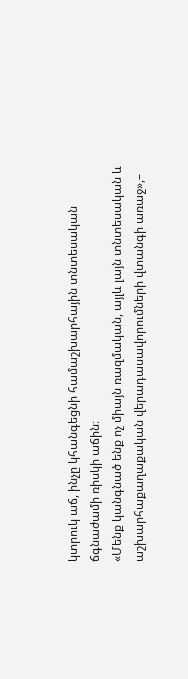կտրուկ աճ, ինչը կհանգեցնի համաշխարհային տնտեսական ճգնաժամի ռիսկի աճին։
«Մենք կանգնած ենք ոչ միայն ռազմական, այլև լայն տնտեսական և աշխարհաքաղաքական վերադասավորումների վտանգի առաջ»,–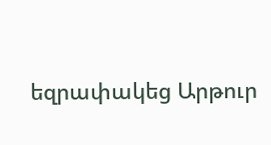եզրափակեց Արթուր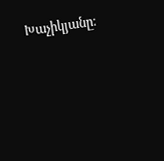Խաչիկյանը։